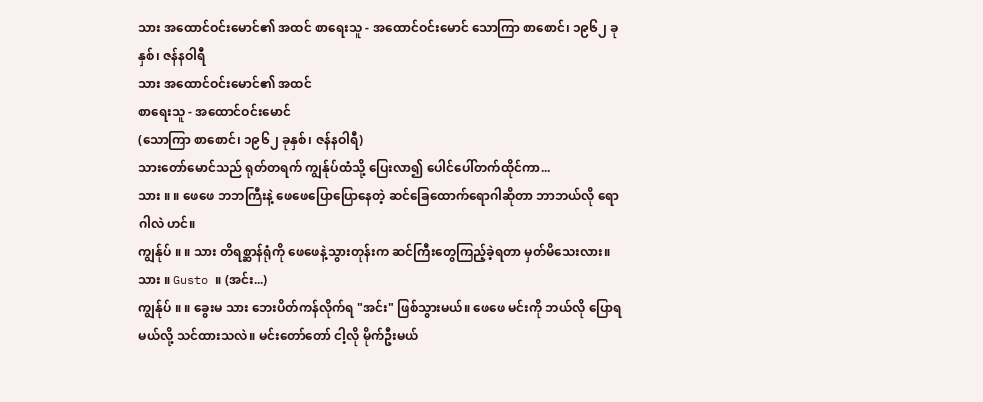သား အထောင်ဝင်းမောင်၏ အထင် စာရေးသူ - အထောင်ဝင်းမောင် သောကြာ စာစောင်၊ ၁၉၆၂ ခုနှစ်၊ ဇန်နဝါရီ
သား အထောင်ဝင်းမောင်၏ အထင်
စာရေးသူ - အထောင်ဝင်းမောင်
(သောကြာ စာစောင်၊ ၁၉၆၂ ခုနှစ်၊ ဇန်နဝါရီ)
သားတော်မောင်သည် ရုတ်တရက် ကျွန်ုပ်ထံသို့ ပြေးလာ၍ ပေါင်ပေါ်တက်ထိုင်ကာ...
သား ။ ။ ဖေဖေ ဘဘကြီးနဲ့ ဖေဖေပြောပြောနေတဲ့ ဆင်ခြေထောက်ရောဂါဆိုတာ ဘာဘယ်လို ရောဂါလဲ ဟင်။
ကျွန်ုပ် ။ ။ သား တိရစ္ဆာန်ရုံကို ဖေဖေနဲ့သွားတုန်းက ဆင်ကြီးတွေကြည့်ခဲ့ရတာ မှတ်မိသေးလား။
သား ။ Gusto ။ (အင်း...)
ကျွန်ုပ် ။ ။ ခွေးမ သား ဘေးပိတ်ကန်လိုက်ရ "အင်း" ဖြစ်သွားမယ်။ ဖေဖေ မင်းကို ဘယ်လို ပြောရမယ်လို့ သင်ထားသလဲ။ မင်းတော်တော် ငါ့လို မိုက်ဦးမယ်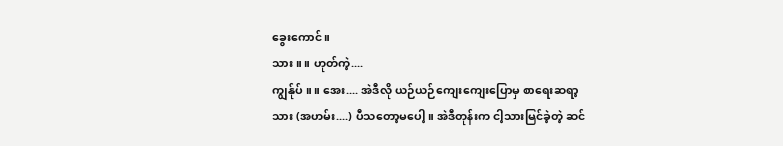ခွေးကောင်။
သား ။ ။ ဟုတ်ကဲ့....
ကျွန်ုပ် ။ ။ အေး.... အဲဒီလို ယဉ်ယဉ်ကျေးကျေးပြောမှ စာရေးဆရာ့သား (အဟမ်း....) ပီသတော့မပေါ့။ အဲဒီတုန်းက ငါ့သားမြင်ခဲ့တဲ့ ဆင်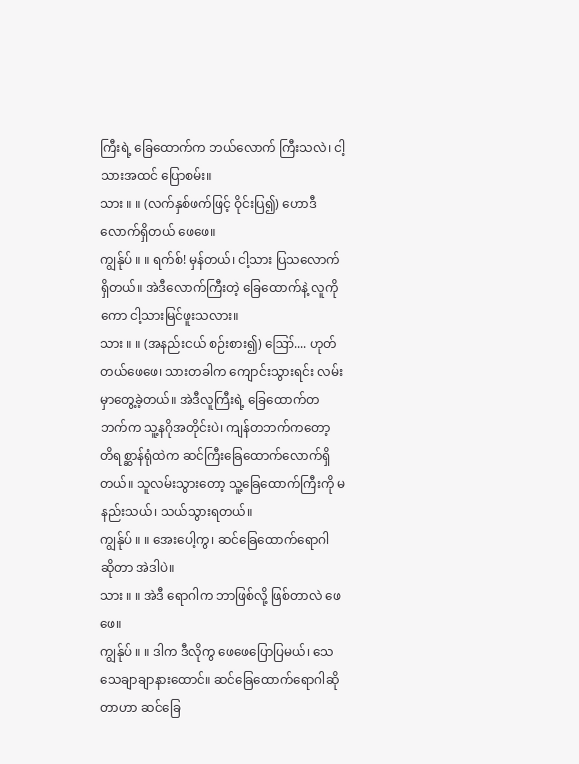ကြီးရဲ့ ခြေထောက်က ဘယ်လောက် ကြီးသလဲ၊ ငါ့သားအထင် ပြောစမ်း။
သား ။ ။ (လက်နှစ်ဖက်ဖြင့် ဝိုင်းပြ၍) ဟောဒီလောက်ရှိတယ် ဖေဖေ။
ကျွန်ုပ် ။ ။ ရက်စ်! မှန်တယ်၊ ငါ့သား ပြသလောက် ရှိတယ်။ အဲဒီလောက်ကြီးတဲ့ ခြေထောက်နဲ့ လူကိုကော ငါ့သားမြင်ဖူးသလား။
သား ။ ။ (အနည်းငယ် စဉ်းစား၍) ဪ.... ဟုတ်တယ်ဖေဖေ၊ သားတခါက ကျောင်းသွားရင်း လမ်းမှာတွေ့ခဲ့တယ်။ အဲဒီလူကြီးရဲ့ ခြေထောက်တဘက်က သူ့နဂိုအတိုင်းပဲ၊ ကျန်တဘက်ကတော့ တိရစ္ဆာန်ရုံထဲက ဆင်ကြီးခြေထောက်လောက်ရှိတယ်။ သူလမ်းသွားတော့ သူ့ခြေထောက်ကြီးကို မနည်းသယ်၊ သယ်သွားရတယ်။
ကျွန်ုပ် ။ ။ အေးပေါ့ကွ၊ ဆင်ခြေထောက်ရောဂါ ဆိုတာ အဲဒါပဲ။
သား ။ ။ အဲဒီ ရောဂါက ဘာဖြစ်လို့ ဖြစ်တာလဲ ဖေဖေ။
ကျွန်ုပ် ။ ။ ဒါက ဒီလိုကွ ဖေဖေပြောပြမယ်၊ သေသေချာချာနားထောင်။ ဆင်ခြေထောက်ရောဂါဆိုတာဟာ ဆင်ခြေ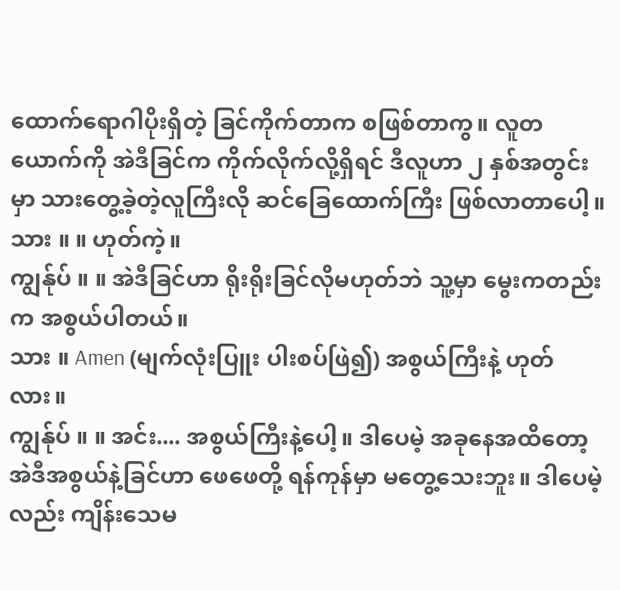ထောက်ရောဂါပိုးရှိတဲ့ ခြင်ကိုက်တာက စဖြစ်တာကွ။ လူတယောက်ကို အဲဒီခြင်က ကိုက်လိုက်လို့ရှိရင် ဒီလူဟာ ၂ နှစ်အတွင်းမှာ သားတွေ့ခဲ့တဲ့လူကြီးလို ဆင်ခြေထောက်ကြီး ဖြစ်လာတာပေါ့။
သား ။ ။ ဟုတ်ကဲ့။
ကျွန်ုပ် ။ ။ အဲဒီခြင်ဟာ ရိုးရိုးခြင်လိုမဟုတ်ဘဲ သူ့မှာ မွေးကတည်းက အစွယ်ပါတယ်။
သား ။ Amen (မျက်လုံးပြူး ပါးစပ်ဖြဲ၍) အစွယ်ကြီးနဲ့ ဟုတ်လား။
ကျွန်ုပ် ။ ။ အင်း.... အစွယ်ကြီးနဲ့ပေါ့။ ဒါပေမဲ့ အခုနေအထိတော့ အဲဒီအစွယ်နဲ့ခြင်ဟာ ဖေဖေတို့ ရန်ကုန်မှာ မတွေ့သေးဘူး။ ဒါပေမဲ့လည်း ကျိန်းသေမ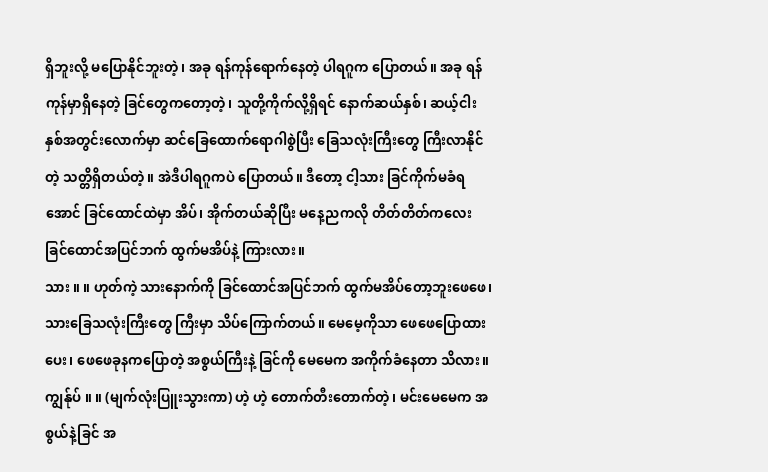ရှိဘူးလို့ မပြောနိုင်ဘူးတဲ့၊ အခု ရန်ကုန်ရောက်နေတဲ့ ပါရဂူက ပြောတယ်။ အခု ရန်ကုန်မှာရှိနေတဲ့ ခြင်တွေကတော့တဲ့၊ သူတို့ကိုက်လို့ရှိရင် နောက်ဆယ်နှစ်၊ ဆယ့်ငါးနှစ်အတွင်းလောက်မှာ ဆင်ခြေထောက်ရောဂါစွဲပြီး ခြေသလုံးကြီးတွေ ကြီးလာနိုင်တဲ့ သတ္တိရှိတယ်တဲ့။ အဲဒီပါရဂူကပဲ ပြောတယ်။ ဒီတော့ ငါ့သား ခြင်ကိုက်မခံရအောင် ခြင်ထောင်ထဲမှာ အိပ်၊ အိုက်တယ်ဆိုပြီး မနေ့ညကလို တိတ်တိတ်ကလေး ခြင်ထောင်အပြင်ဘက် ထွက်မအိပ်နဲ့ ကြားလား။
သား ။ ။ ဟုတ်ကဲ့ သားနောက်ကို ခြင်ထောင်အပြင်ဘက် ထွက်မအိပ်တော့ဘူးဖေဖေ၊ သားခြေသလုံးကြီးတွေ ကြီးမှာ သိပ်ကြောက်တယ်။ မေမေ့ကိုသာ ဖေဖေပြောထားပေး၊ ဖေဖေခုနကပြောတဲ့ အစွယ်ကြီးနဲ့ ခြင်ကို မေမေက အကိုက်ခံနေတာ သိလား။
ကျွန်ုပ် ။ ။ (မျက်လုံးပြူးသွားကာ) ဟဲ့ ဟဲ့ တောက်တီးတောက်တဲ့၊ မင်းမေမေက အစွယ်နဲ့ခြင် အ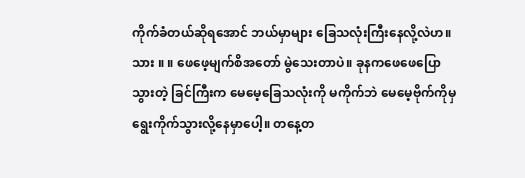ကိုက်ခံတယ်ဆိုရအောင် ဘယ်မှာများ ခြေသလုံးကြီးနေလို့လဲဟ။
သား ။ ။ ဖေဖေ့မျက်စိအတော် မွဲသေးတာပဲ။ ခုနကဖေဖေပြောသွားတဲ့ ခြင်ကြီးက မေမေ့ခြေသလုံးကို မကိုက်ဘဲ မေမေ့ဗိုက်ကိုမှ ရွေးကိုက်သွားလို့နေမှာပေါ့။ တနေ့တ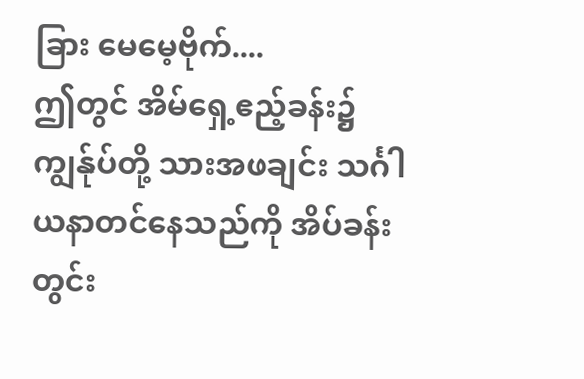ခြား မေမေ့ဗိုက်....
ဤတွင် အိမ်ရှေ့ဧည့်ခန်း၌ ကျွန်ုပ်တို့ သားအဖချင်း သင်္ဂါယနာတင်နေသည်ကို အိပ်ခန်းတွင်း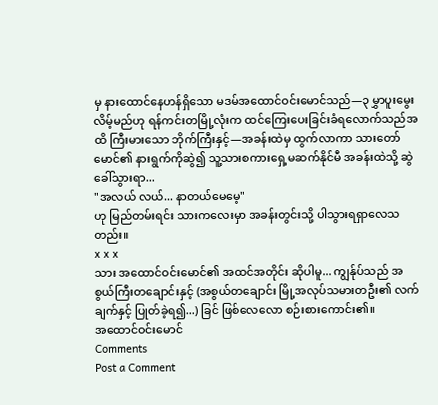မှ နားထောင်နေဟန်ရှိသော မဒမ်အထောင်ဝင်းမောင်သည်—၃ မွှာပူးမွေးလိမ့်မည်ဟု ရန်ကင်းတမြို့လုံးက ထင်ကြေးပေးခြင်းခံရလောက်သည်အထိ ကြီးမားသော ဘိုက်ကြီးနှင့်—အခန်းထဲမှ ထွက်လာကာ သားတော်မောင်၏ နားရွက်ကိုဆွဲ၍ သူ့သားစကားရှေ့မဆက်နိုင်မီ အခန်းထဲသို့ ဆွဲခေါ်သွားရာ...
"အလယ် လယ်... နာတယ်မေမေ့"
ဟု မြည်တမ်းရင်း သားကလေးမှာ အခန်းတွင်းသို့ ပါသွားရရှာလေသတည်း။
x x x
သား အထောင်ဝင်းမောင်၏ အထင်အတိုင်း ဆိုပါမူ... ကျွန်ုပ်သည် အစွယ်ကြီးတချောင်းနှင့် (အစွယ်တချောင်း မြို့အလုပ်သမားတဦး၏ လက်ချက်နှင့် ပြုတ်ခဲ့ရ၍...) ခြင် ဖြစ်လေလော စဉ်းစားကောင်း၏။
အထောင်ဝင်းမောင်
Comments
Post a Comment